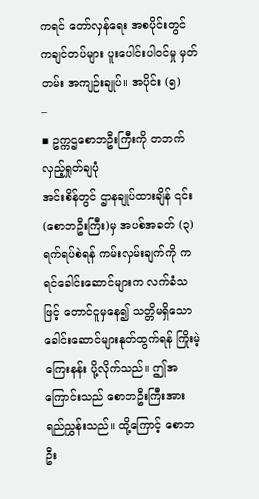ကရင် တော်လှန်ရေး အစပိုင်းတွင် ကချင်တပ်များ ပူးပေါင်းပါဝင်မှု မှတ်တမ်း အကျဉ်းချုပ်။ အပိုင်း (၅)
–
▪ ဥက္ကဌစောဘဦးကြီးကို တဘက်လှည့်ရှုတ်ချပုံ
အင်းစိန်တွင် ဌာနချုပ်ထားချိန် ၎င်း(စောဘဦးကြီး)မှ အပစ်အခတ် (၃) ရက်ရပ်စဲရန် ကမ်းလှမ်းချက်ကို ကရင်ခေါင်းဆောင်များက လက်ခံသဖြင့် တောင်ငူမှနေ၍ သတ္တိမရှိသော ခေါင်းဆောင်များနုတ်ထွက်ရန် ကြိုးမဲ့ကြေးနန်း ပို့လိုက်သည်။ ဤအကြောင်းသည် စောဘဦးကြီးအား ရည်ညွှန်းသည်။ ထို့ကြောင့် စောဘဦး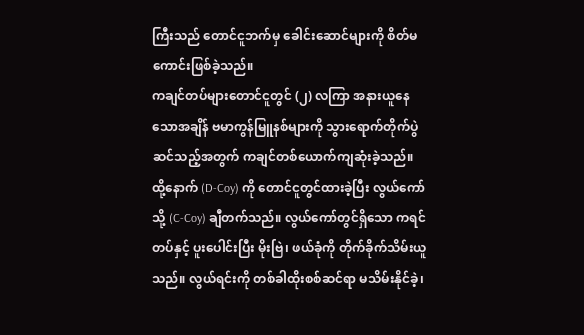ကြီးသည် တောင်ငူဘက်မှ ခေါင်းဆောင်များကို စိတ်မကောင်းဖြစ်ခဲ့သည်။
ကချင်တပ်များတောင်ငူတွင် (၂) လကြာ အနားယူနေသောအချိန် ဗမာကွန်မြူနစ်များကို သွားရောက်တိုက်ပွဲဆင်သည့်အတွက် ကချင်တစ်ယောက်ကျဆုံးခဲ့သည်။ ထို့နောက် (D-Coy) ကို တောင်ငူတွင်ထားခဲ့ပြီး လွယ်ကော်သို့ (C-Coy) ချီတက်သည်။ လွယ်ကော်တွင်ရှိသော ကရင်တပ်နှင့် ပူးပေါင်းပြီး မိုးဗြဲ၊ ဖယ်ခုံကို တိုက်ခိုက်သိမ်းယူသည်။ လွယ်ရင်းကို တစ်ခါထိုးစစ်ဆင်ရာ မသိမ်းနိုင်ခဲ့၊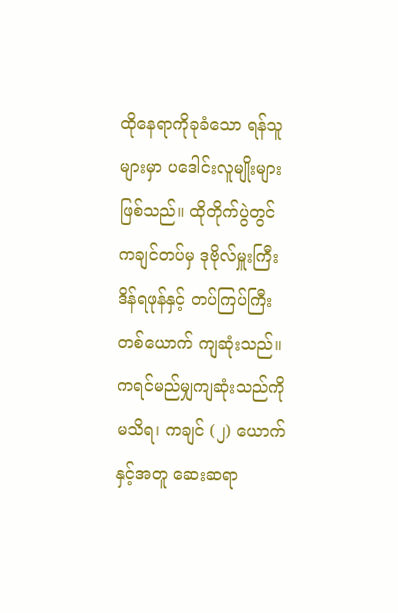ထိုနေရာကိုခုခံသော ရန်သူများမှာ ပဒေါင်းလူမျိုးများ ဖြစ်သည်။ ထိုတိုက်ပွဲတွင် ကချင်တပ်မှ ဒုဗိုလ်မှူးကြီး ဒိန်ရဖုန်နှင့် တပ်ကြပ်ကြီးတစ်ယောက် ကျဆုံးသည်။ ကရင်မည်မျှကျဆုံးသည်ကို မသိရ၊ ကချင် (၂) ယောက်နှင့်အတူ ဆေးဆရာ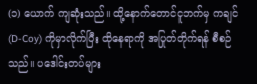(၁) ယောက် ကျဆုံးသည်။ ထို့နောက်တောင်ငူဘက်မှ ကချင် (D-Coy) ကိုမှာလိုက်ပြီး ထိုနေရာကို အပြုတ်တိုက်ရန် စီစဉ်သည်။ ပဒေါင်းတပ်များ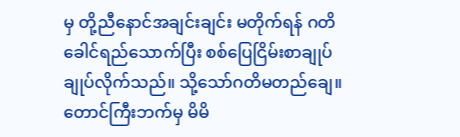မှ တို့ညီနောင်အချင်းချင်း မတိုက်ရန် ဂတိခေါင်ရည်သောက်ပြီး စစ်ပြေငြိမ်းစာချုပ် ချုပ်လိုက်သည်။ သို့သော်ဂတိမတည်ချေ။ တောင်ကြီးဘက်မှ မိမိ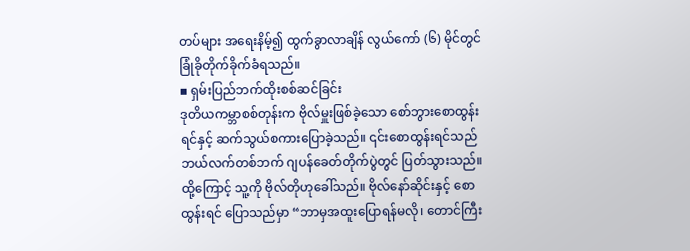တပ်များ အရေးနိမ့်၍ ထွက်ခွာလာချိန် လွယ်ကော် (၆) မိုင်တွင် ခြုံခိုတိုက်ခိုက်ခံရသည်။
▪ ရှမ်းပြည်ဘက်ထိုးစစ်ဆင်ခြင်း
ဒုတိယကမ္ဘာစစ်တုန်းက ဗိုလ်မှူးဖြစ်ခဲ့သော စော်ဘွားစောထွန်းရင်နှင့် ဆက်သွယ်စကားပြောခဲ့သည်။ ၎င်းစောထွန်းရင်သည် ဘယ်လက်တစ်ဘက် ဂျပန်ခေတ်တိုက်ပွဲတွင် ပြတ်သွားသည်။ ထို့ကြောင့် သူ့ကို ဗိုလ်တိုဟုခေါ်သည်။ ဗိုလ်နော်ဆိုင်းနှင့် စောထွန်းရင် ပြောသည်မှာ “ဘာမှအထူးပြောရန်မလို၊ တောင်ကြီး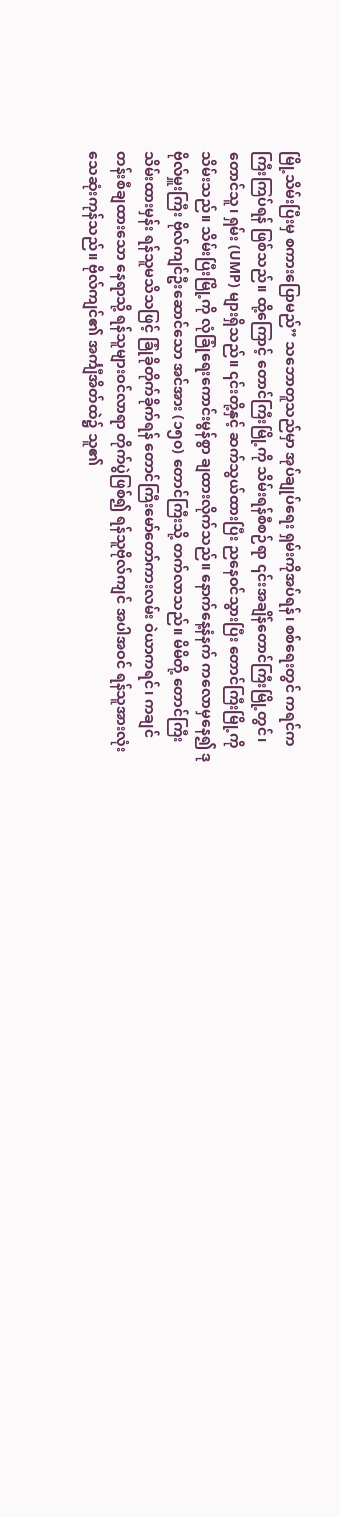မြို့သိမ်းပြီးမှ စကားပြောမည်” သဘောတူသည်မှာ အုပ်ချုပ်ရေး ရှမ်းကိုအပ်ရန်၊ စစ်ရေးတွင် ကရင်က ကြီးကြပ်ရန် ဖြစ်သည်။ ထို့ကြောင့် တောင်ကြီးမြို့ကို သိမ်းရန်စီစဉ်ရာ ၎င်းအချိန်တောင်ကြီးမြို့တွင်၊ တောင်သူ၊ ရှမ်း (UMP) များရှိသည်။ ၎င်းတို့နှင့် ဆက်သွယ်ထားပြီး ညနေဝင်သွားပြီး တောင်ကြီးမြို့ကို သိမ်းသည်။ သိမ်းပြီးမြို့ကို လုံခြုံရေးကောင်းမွန်စွာ ချထားလိုက်သည်။ နောက်နေ့နံနက် ကလောမှနေ၍ ဒုဗိုလ်မှူးကြီး ဗိုလ်ကျင်ဦးဆောင်သော အင်အား (၁၅၀) တောင်ကြီးသို့ တက်လာသည်။ မိမိတို့ တောင်ကြီးသိမ်းထားမှန်း ရန်သူမသိသဖြင့် ခြုံခိုတိုက်ခိုက်ရန် တောင်ကြီးမော်တော်ကားလမ်း ဝဲယာကရင်၊ ကချင် တန်းစီချထားသော နေရာသို့ ရန်သူများဝင်လာရာ တိုက်ပွဲဖြစ်၍ ရန်သူဗိုလ်ကျင် အပါအဝင် ရန်သူအားလုံး သေဆုံးကုန်သည်။ ဗိုလ်ကျင်၏ အင်္ကျီအိတ်ထဲ၌ သူ၏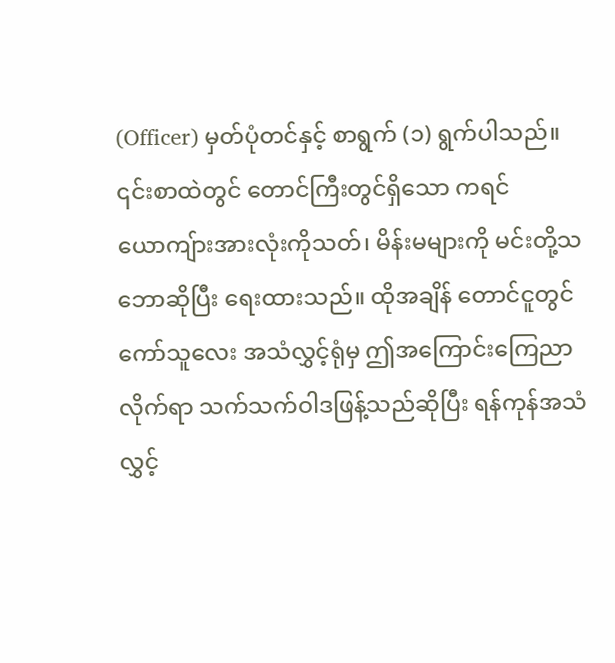(Officer) မှတ်ပုံတင်နှင့် စာရွက် (၁) ရွက်ပါသည်။ ၎င်းစာထဲတွင် တောင်ကြီးတွင်ရှိသော ကရင်ယောကျ်ားအားလုံးကိုသတ်၊ မိန်းမများကို မင်းတို့သဘောဆိုပြီး ရေးထားသည်။ ထိုအချိန် တောင်ငူတွင် ကော်သူလေး အသံလွှင့်ရုံမှ ဤအကြောင်းကြေညာလိုက်ရာ သက်သက်ဝါဒဖြန့်သည်ဆိုပြီး ရန်ကုန်အသံလွှင့်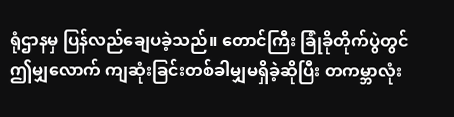ရုံဌာနမှ ပြန်လည်ချေပခဲ့သည်။ တောင်ကြီး ခြုံခိုတိုက်ပွဲတွင် ဤမျှလောက် ကျဆုံးခြင်းတစ်ခါမျှမရှိခဲ့ဆိုပြီး တကမ္ဘာလုံး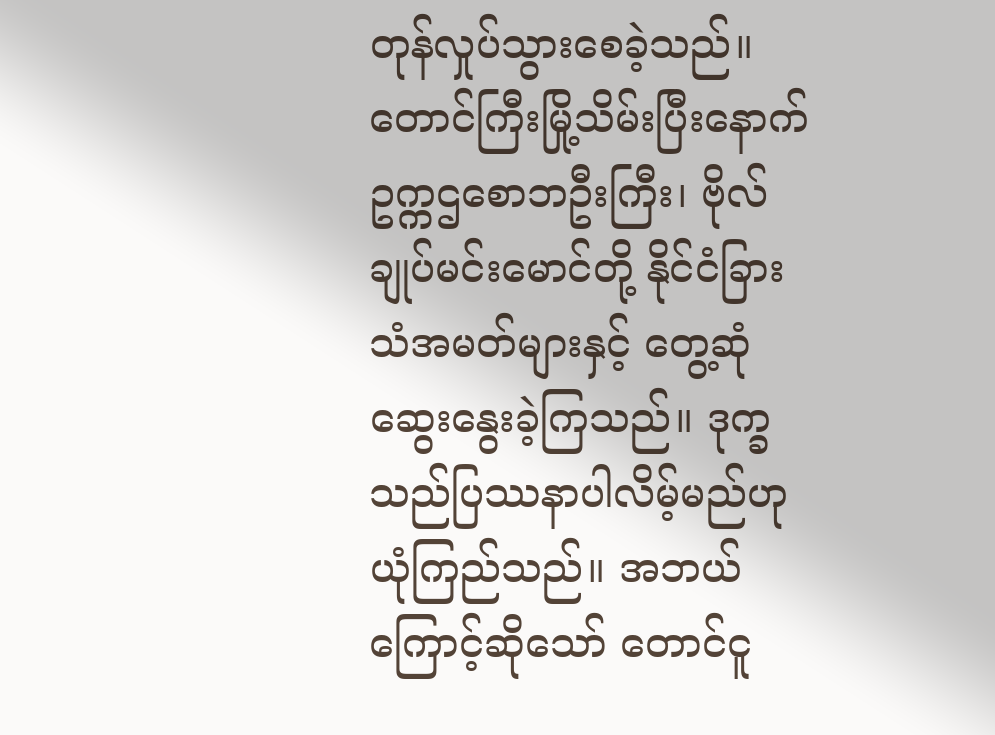တုန်လှုပ်သွားစေခဲ့သည်။
တောင်ကြီးမြို့သိမ်းပြီးနောက် ဥက္ကဌစောဘဦးကြီး၊ ဗိုလ်ချုပ်မင်းမောင်တို့ နိုင်ငံခြားသံအမတ်များနှင့် တွေ့ဆုံဆွေးနွေးခဲ့ကြသည်။ ဒုက္ခသည်ပြဿနာပါလိမ့်မည်ဟု ယုံကြည်သည်။ အဘယ်ကြောင့်ဆိုသော် တောင်ငူ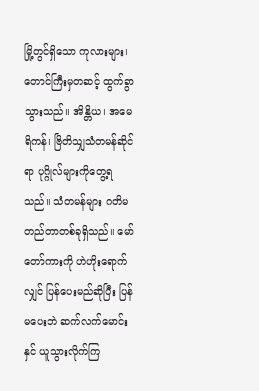မြို့တွင်ရှိသော ကုလားများ၊ တောင်ကြီးမှတဆင့် ထွက်ခွာသွားသည်။ အိန္တိယ၊ အမေရိကန်၊ ဗြိတိသျှသံတမန်ဆိုင်ရာ ပုဂ္ဂိုလ်များကိုတွေ့ရသည်။ သံတမန်များ ဂတိမတည်တာတစ်ခုရှိသည်။ မော်တော်ကားကို ဟဲဟိုးရောက်လျှင် ပြန်ပေးမည်ဆိုပြီး ပြန်မပေးဘဲ ဆက်လက်မောင်းနှင် ယူသွားလိုက်ကြ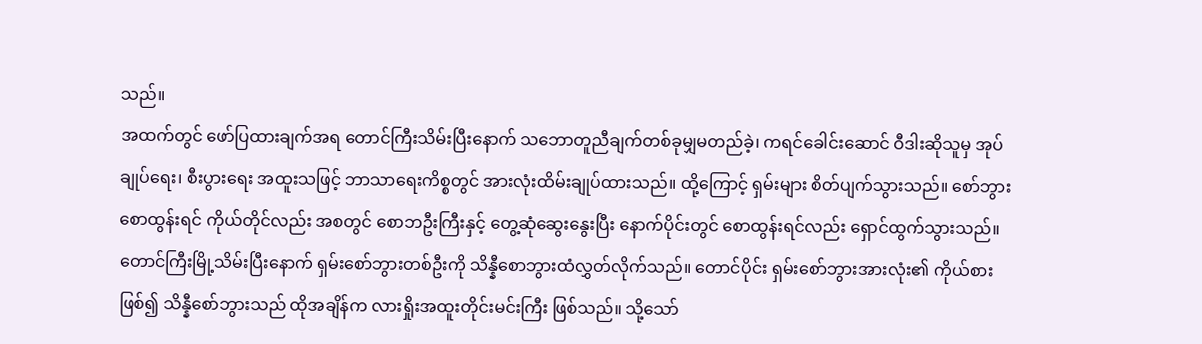သည်။
အထက်တွင် ဖော်ပြထားချက်အရ တောင်ကြီးသိမ်းပြီးနောက် သဘောတူညီချက်တစ်ခုမျှမတည်ခဲ့၊ ကရင်ခေါင်းဆောင် ဝီဒါးဆိုသူမှ အုပ်ချုပ်ရေး၊ စီးပွားရေး အထူးသဖြင့် ဘာသာရေးကိစ္စတွင် အားလုံးထိမ်းချုပ်ထားသည်။ ထို့ကြောင့် ရှမ်းများ စိတ်ပျက်သွားသည်။ စော်ဘွားစောထွန်းရင် ကိုယ်တိုင်လည်း အစတွင် စောဘဦးကြီးနှင့် တွေ့ဆုံဆွေးနွေးပြီး နောက်ပိုင်းတွင် စောထွန်းရင်လည်း ရှောင်ထွက်သွားသည်။ တောင်ကြီးမြို့သိမ်းပြီးနောက် ရှမ်းစော်ဘွားတစ်ဦးကို သိန္နီစောဘွားထံလွှတ်လိုက်သည်။ တောင်ပိုင်း ရှမ်းစော်ဘွားအားလုံး၏ ကိုယ်စားဖြစ်၍ သိန္နီစော်ဘွားသည် ထိုအချိန်က လားရှိုးအထူးတိုင်းမင်းကြီး ဖြစ်သည်။ သို့သော်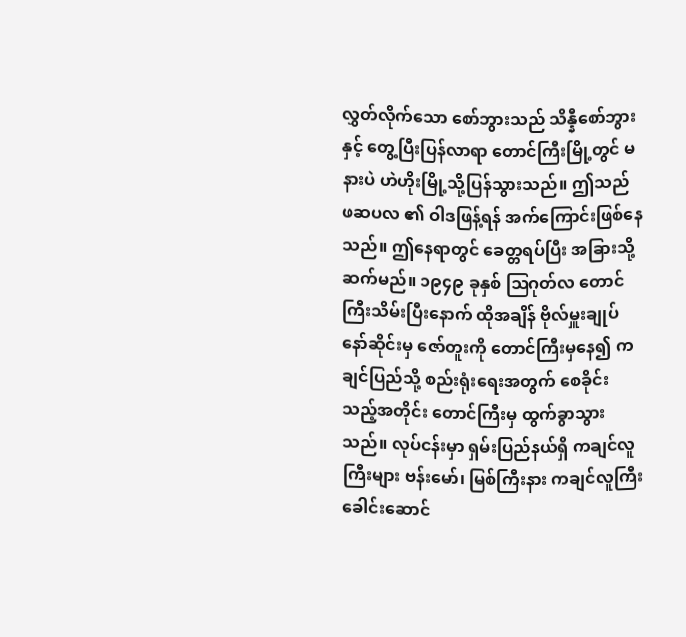လွှတ်လိုက်သော စော်ဘွားသည် သိန္နီစော်ဘွားနှင့် တွေ့ပြီးပြန်လာရာ တောင်ကြီးမြို့တွင် မနားပဲ ဟဲဟိုးမြို့သို့ပြန်သွားသည်။ ဤသည် ဖဆပလ ၏ ဝါဒဖြန့်ရန် အက်ကြောင်းဖြစ်နေသည်။ ဤနေရာတွင် ခေတ္တရပ်ပြီး အခြားသို့ ဆက်မည်။ ၁၉၄၉ ခုနှစ် ဩဂုတ်လ တောင်ကြီးသိမ်းပြီးနောက် ထိုအချိန် ဗိုလ်မှူးချုပ်နော်ဆိုင်းမှ ဇော်တူးကို တောင်ကြီးမှနေ၍ ကချင်ပြည်သို့ စည်းရုံးရေးအတွက် စေခိုင်းသည့်အတိုင်း တောင်ကြီးမှ ထွက်ခွာသွားသည်။ လုပ်ငန်းမှာ ရှမ်းပြည်နယ်ရှိ ကချင်လူကြီးများ ဗန်းမော်၊ မြစ်ကြီးနား ကချင်လူကြီး ခေါင်းဆောင်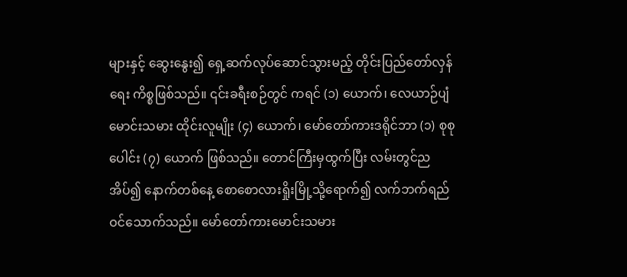များနှင့် ဆွေးနွေး၍ ရှေ့ဆက်လုပ်ဆောင်သွားမည့် တိုင်းပြည်တော်လှန်ရေး ကိစ္စဖြစ်သည်။ ၎င်းခရီးစဉ်တွင် ကရင် (၁) ယောက်၊ လေယာဉ်ပျံမောင်းသမား ထိုင်းလူမျိုး (၄) ယောက်၊ မော်တော်ကားဒရိုင်ဘာ (၁) စုစုပေါင်း (၇) ယောက် ဖြစ်သည်။ တောင်ကြီးမှထွက်ပြီး လမ်းတွင်ညအိပ်၍ နောက်တစ်နေ့ စောစောလားရှိုးမြို့သို့ရောက်၍ လက်ဘက်ရည်ဝင်သောက်သည်။ မော်တော်ကားမောင်းသမား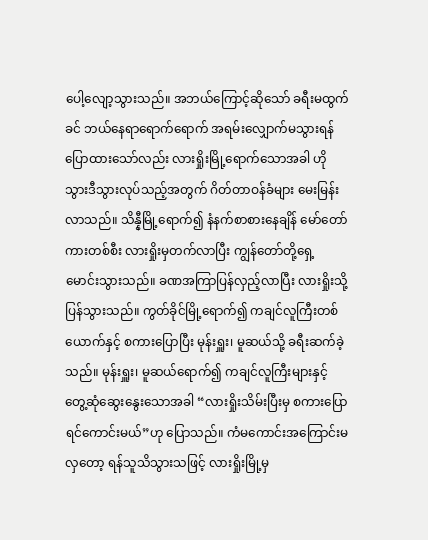ပေါ့လျော့သွားသည်။ အဘယ်ကြောင့်ဆိုသော် ခရီးမထွက်ခင် ဘယ်နေရာရောက်ရောက် အရမ်းလျှောက်မသွားရန် ပြောထားသော်လည်း လားရှိုးမြို့ရောက်သောအခါ ဟိုသွားဒီသွားလုပ်သည့်အတွက် ဂိတ်တာဝန်ခံများ မေးမြန်းလာသည်။ သိန္နီမြို့ရောက်၍ နံနက်စာစားနေချိန် မော်တော်ကားတစ်စီး လားရှိုးမှတက်လာပြီး ကျွန်တော်တို့ရှေ့ မောင်းသွားသည်။ ခဏအကြာပြန်လှည့်လာပြီး လားရှိုးသို့ပြန်သွားသည်။ ကွတ်ခိုင်မြို့ရောက်၍ ကချင်လူကြီးတစ်ယောက်နှင့် စကားပြောပြီး မုန်းရှူး၊ မူဆယ်သို့ ခရီးဆက်ခဲ့သည်။ မုန်းရှူး၊ မူဆယ်ရောက်၍ ကချင်လူကြီးများနှင့် တွေ့ဆုံဆွေးနွေးသောအခါ “လားရှိုးသိမ်းပြီးမှ စကားပြောရင်ကောင်းမယ်”ဟု ပြောသည်။ ကံမကောင်းအကြောင်းမလှတော့ ရန်သူသိသွားသဖြင့် လားရှိုးမြို့မှ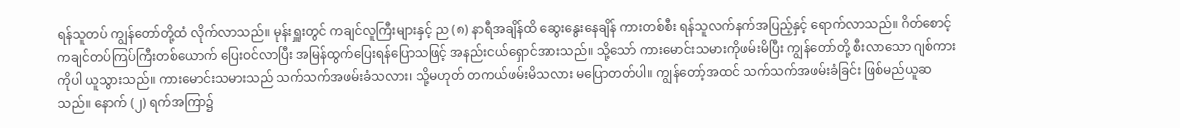ရန်သူတပ် ကျွန်တော်တို့ထံ လိုက်လာသည်။ မုန်းရှူးတွင် ကချင်လူကြီးများနှင့် ည (၈) နာရီအချိန်ထိ ဆွေးနွေးနေချိန် ကားတစ်စီး ရန်သူလက်နက်အပြည့်နှင့် ရောက်လာသည်။ ဂိတ်စောင့် ကချင်တပ်ကြပ်ကြီးတစ်ယောက် ပြေးဝင်လာပြီး အမြန်ထွက်ပြေးရန်ပြောသဖြင့် အနည်းငယ်ရှောင်အားသည်။ သို့သော် ကားမောင်းသမားကိုဖမ်းမိပြီး ကျွန်တော်တို့ စီးလာသော ဂျစ်ကားကိုပါ ယူသွားသည်။ ကားမောင်းသမားသည် သက်သက်အဖမ်းခံသလား၊ သို့မဟုတ် တကယ်ဖမ်းမိသလား မပြောတတ်ပါ။ ကျွန်တော့်အထင် သက်သက်အဖမ်းခံခြင်း ဖြစ်မည်ယူဆသည်။ နောက် (၂) ရက်အကြာ၌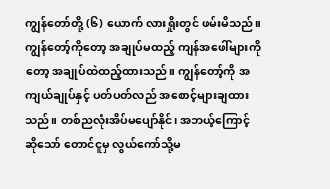ကျွန်တော်တို့ (၆) ယောက် လားရှိုးတွင် ဖမ်းမိသည်။
ကျွန်တော့်ကိုတော့ အချုပ်မထည့် ကျန်အဖေါ်များကိုတော့ အချုပ်ထဲထည့်ထားသည်။ ကျွန်တော့်ကို အကျယ်ချုပ်နှင့် ပတ်ပတ်လည် အစောင့်များချထားသည်။ တစ်ညလုံးအိပ်မပျော်နိုင်၊ အဘယ့်ကြောင့်ဆိုသော် တောင်ငူမှ လွယ်ကော်သို့မ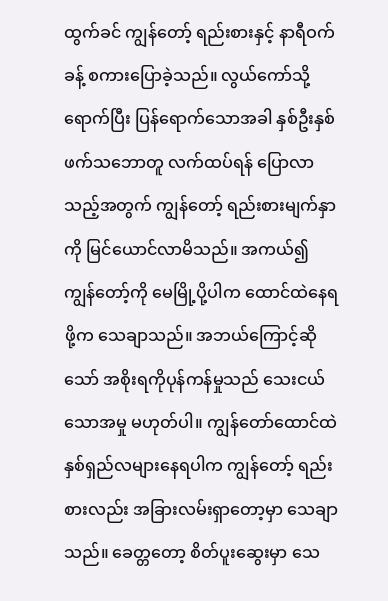ထွက်ခင် ကျွန်တော့် ရည်းစားနှင့် နာရီဝက်ခန့် စကားပြောခဲ့သည်။ လွယ်ကော်သို့ရောက်ပြီး ပြန်ရောက်သောအခါ နှစ်ဦးနှစ်ဖက်သဘောတူ လက်ထပ်ရန် ပြောလာသည့်အတွက် ကျွန်တော့် ရည်းစားမျက်နှာကို မြင်ယောင်လာမိသည်။ အကယ်၍ ကျွန်တော့်ကို မေမြို့ပို့ပါက ထောင်ထဲနေရဖို့က သေချာသည်။ အဘယ်ကြောင့်ဆိုသော် အစိုးရကိုပုန်ကန်မှုသည် သေးငယ်သောအမှု မဟုတ်ပါ။ ကျွန်တော်ထောင်ထဲ နှစ်ရှည်လများနေရပါက ကျွန်တော့် ရည်းစားလည်း အခြားလမ်းရှာတော့မှာ သေချာသည်။ ခေတ္တတော့ စိတ်ပူးဆွေးမှာ သေ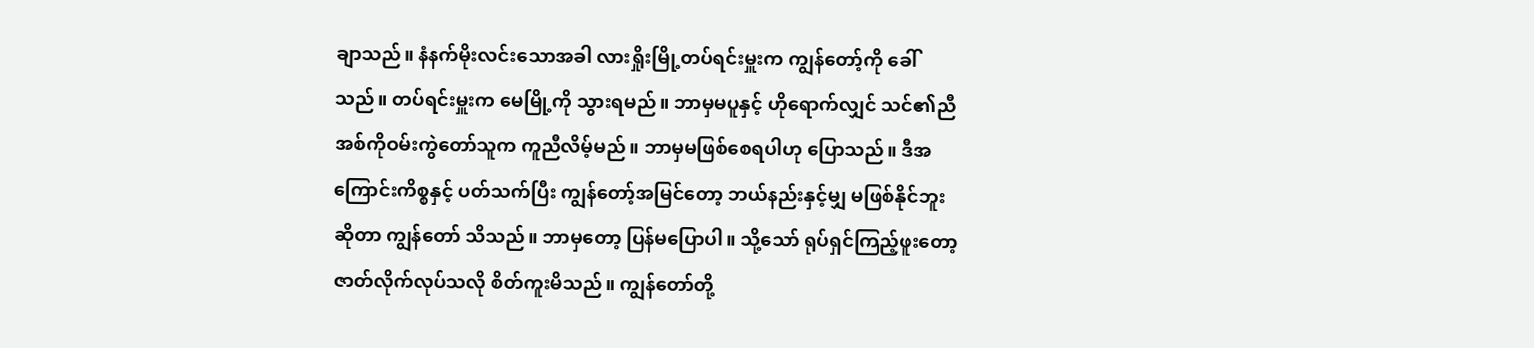ချာသည်။ နံနက်မိုးလင်းသောအခါ လားရှိုးမြို့တပ်ရင်းမှူးက ကျွန်တော့်ကို ခေါ်သည်။ တပ်ရင်းမှူးက မေမြို့ကို သွားရမည်။ ဘာမှမပူနှင့် ဟိုရောက်လျှင် သင်၏ညီအစ်ကိုဝမ်းကွဲတော်သူက ကူညီလိမ့်မည်။ ဘာမှမဖြစ်စေရပါဟု ပြောသည်။ ဒီအကြောင်းကိစ္စနှင့် ပတ်သက်ပြီး ကျွန်တော့်အမြင်တော့ ဘယ်နည်းနှင့်မျှ မဖြစ်နိုင်ဘူးဆိုတာ ကျွန်တော် သိသည်။ ဘာမှတော့ ပြန်မပြောပါ။ သို့သော် ရုပ်ရှင်ကြည့်ဖူးတော့ ဇာတ်လိုက်လုပ်သလို စိတ်ကူးမိသည်။ ကျွန်တော်တို့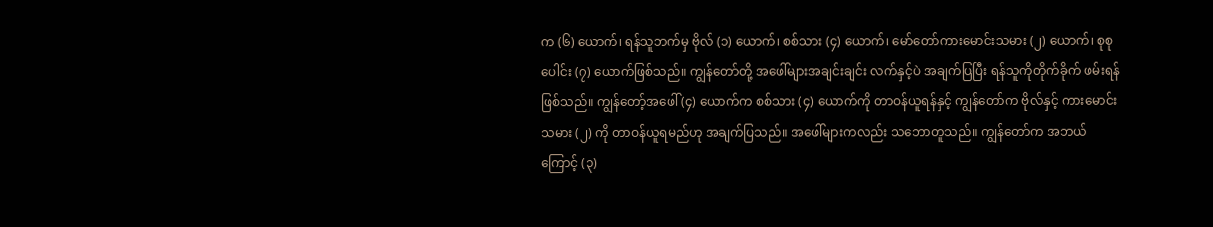က (၆) ယောက်၊ ရန်သူဘက်မှ ဗိုလ် (၁) ယောက်၊ စစ်သား (၄) ယောက်၊ မော်တော်ကားမောင်းသမား (၂) ယောက်၊ စုစုပေါင်း (၇) ယောက်ဖြစ်သည်။ ကျွန်တော်တို့ အဖေါ်များအချင်းချင်း လက်နှင့်ပဲ အချက်ပြပြီး ရန်သူကိုတိုက်ခိုက် ဖမ်းရန်ဖြစ်သည်။ ကျွန်တော့်အဖေါ် (၄) ယောက်က စစ်သား (၄) ယောက်ကို တာဝန်ယူရန်နှင့် ကျွန်တော်က ဗိုလ်နှင့် ကားမောင်းသမား (၂) ကို တာဝန်ယူရမည်ဟု အချက်ပြသည်။ အဖေါ်များကလည်း သဘောတူသည်။ ကျွန်တော်က အဘယ်ကြောင့် (၃)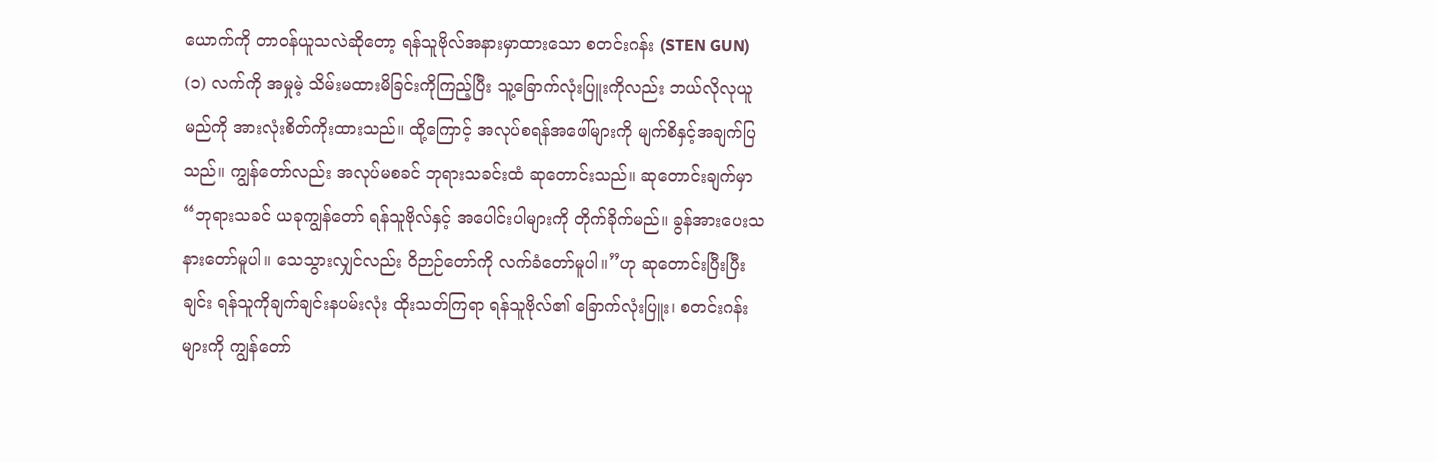ယောက်ကို တာဝန်ယူသလဲဆိုတော့ ရန်သူဗိုလ်အနားမှာထားသော စတင်းဂန်း (STEN GUN) (၁) လက်ကို အမှုမဲ့ သိမ်းမထားမိခြင်းကိုကြည့်ပြီး သူ့ခြောက်လုံးပြူးကိုလည်း ဘယ်လိုလုယူမည်ကို အားလုံးစိတ်ကိုးထားသည်။ ထို့ကြောင့် အလုပ်စရန်အဖေါ်များကို မျက်စိနှင့်အချက်ပြသည်။ ကျွန်တော်လည်း အလုပ်မစခင် ဘုရားသခင်းထံ ဆုတောင်းသည်။ ဆုတောင်းချက်မှာ “ဘုရားသခင် ယခုကျွန်တော် ရန်သူဗိုလ်နှင့် အပေါင်းပါများကို တိုက်ခိုက်မည်။ ခွန်အားပေးသနားတော်မူပါ။ သေသွားလျှင်လည်း ဝိဉာဉ်တော်ကို လက်ခံတော်မူပါ။”ဟု ဆုတောင်းပြီးပြီးချင်း ရန်သူကိုချက်ချင်းနပမ်းလုံး ထိုးသတ်ကြရာ ရန်သူဗိုလ်၏ ခြောက်လုံးပြူး၊ စတင်းဂန်းများကို ကျွန်တော်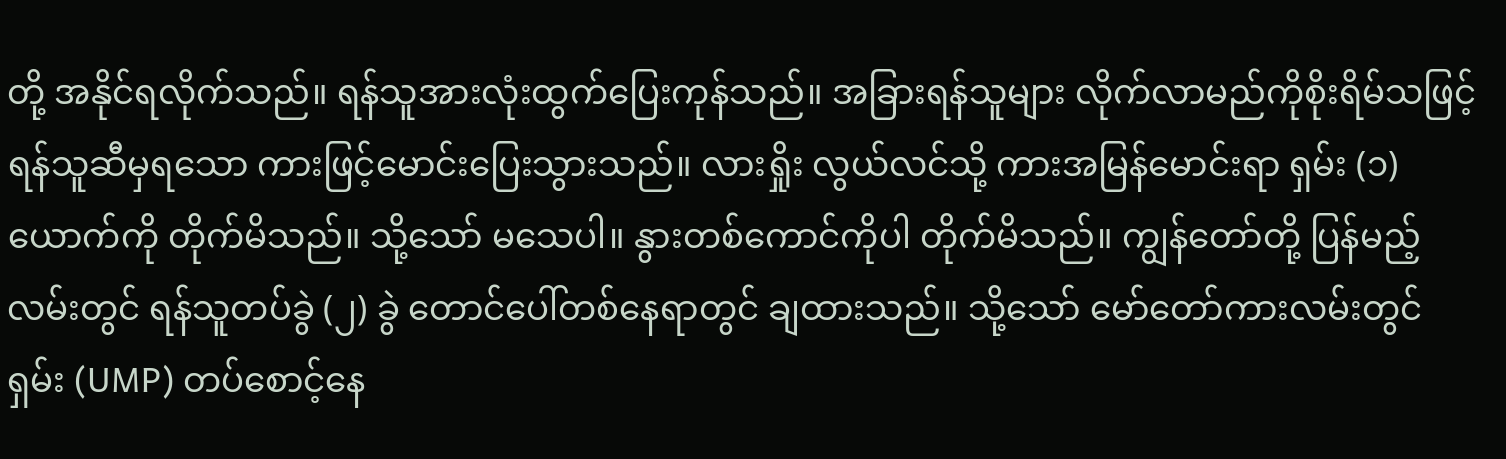တို့ အနိုင်ရလိုက်သည်။ ရန်သူအားလုံးထွက်ပြေးကုန်သည်။ အခြားရန်သူများ လိုက်လာမည်ကိုစိုးရိမ်သဖြင့် ရန်သူဆီမှရသော ကားဖြင့်မောင်းပြေးသွားသည်။ လားရှိုး လွယ်လင်သို့ ကားအမြန်မောင်းရာ ရှမ်း (၁) ယောက်ကို တိုက်မိသည်။ သို့သော် မသေပါ။ နွားတစ်ကောင်ကိုပါ တိုက်မိသည်။ ကျွန်တော်တို့ ပြန်မည့်လမ်းတွင် ရန်သူတပ်ခွဲ (၂) ခွဲ တောင်ပေါ်တစ်နေရာတွင် ချထားသည်။ သို့သော် မော်တော်ကားလမ်းတွင် ရှမ်း (UMP) တပ်စောင့်နေ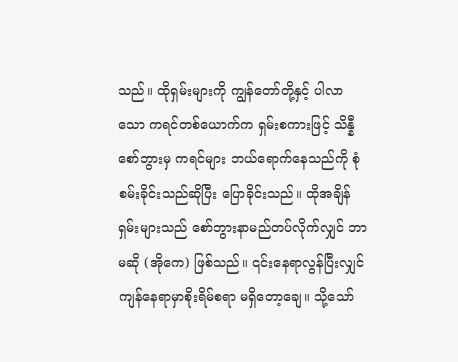သည်။ ထိုရှမ်းများကို ကျွန်တော်တို့နှင့် ပါလာသော ကရင်တစ်ယောက်က ရှမ်းစကားဖြင့် သိန္နီစော်ဘွားမှ ကရင်များ ဘယ်ရောက်နေသည်ကို စုံစမ်းခိုင်းသည်ဆိုပြီး ပြောခိုင်းသည်။ ထိုအချိန် ရှမ်းများသည် စော်ဘွားနာမည်တပ်လိုက်လျှင် ဘာမဆို (အိုကေ) ဖြစ်သည်။ ၎င်းနေရာလွန်ပြီးလျှင် ကျန်နေရာမှာစိုးရိမ်စရာ မရှိတော့ချေ။ သို့သော်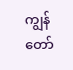ကျွန်တော်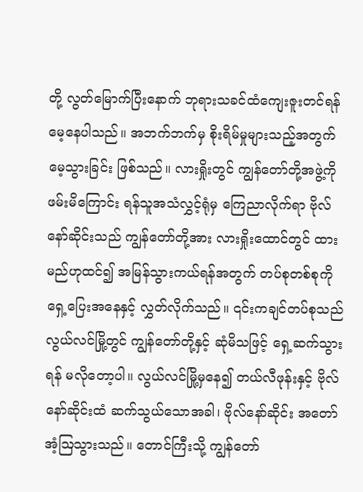တို့ လွတ်မြောက်ပြီးနောက် ဘုရားသခင်ထံကျေးဇူးတင်ရန် မေ့နေပါသည်။ အဘက်ဘက်မှ စိုးရိမ်မှုများသည့်အတွက် မေ့သွားခြင်း ဖြစ်သည်။ လားရှိုးတွင် ကျွန်တော်တို့အဖွဲ့ကို ဖမ်းမိကြောင်း ရန်သူအသံလွှင့်ရုံမှ ကြေညာလိုက်ရာ ဗိုလ်နော်ဆိုင်းသည် ကျွန်တော်တို့အား လားရှိုးထောင်တွင် ထားမည်ဟုထင်၍ အမြန်သွားကယ်ရန်အတွက် တပ်စုတစ်စုကို ရှေ့ပြေးအနေနှင့် လွှတ်လိုက်သည်။ ၎င်းကချင်တပ်စုသည် လွယ်လင်မြို့တွင် ကျွန်တော်တို့နှင့် ဆုံမိသဖြင့် ရှေ့ဆက်သွားရန် မလိုတော့ပါ။ လွယ်လင်မြို့မှနေ၍ တယ်လီဖုန်းနှင့် ဗိုလ်နော်ဆိုင်းထံ ဆက်သွယ်သောအခါ၊ ဗိုလ်နော်ဆိုင်း အတော်အံ့ဩသွားသည်။ တောင်ကြီးသို့ ကျွန်တော်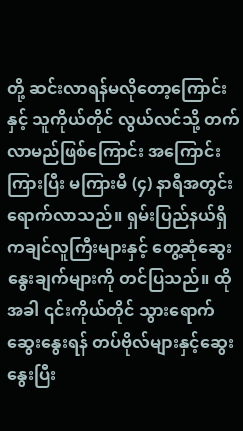တို့ ဆင်းလာရန်မလိုတော့ကြောင်းနှင့် သူကိုယ်တိုင် လွယ်လင်သို့ တက်လာမည်ဖြစ်ကြောင်း အကြောင်းကြားပြီး မကြားမီ (၄) နာရီအတွင်း ရောက်လာသည်။ ရှမ်းပြည်နယ်ရှိ ကချင်လူကြီးများနှင့် တွေ့ဆုံဆွေးနွေးချက်များကို တင်ပြသည်။ ထိုအခါ ၎င်းကိုယ်တိုင် သွားရောက်ဆွေးနွေးရန် တပ်ဗိုလ်များနှင့်ဆွေးနွေးပြီး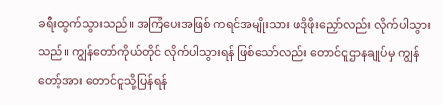ခရီးထွက်သွားသည်။ အကြံပေးအဖြစ် ကရင်အမျိုးသား ဖဒိုဖိုးညှော်လည်း လိုက်ပါသွားသည်။ ကျွန်တော်ကိုယ်တိုင် လိုက်ပါသွားရန် ဖြစ်သော်လည်း တောင်ငူဌာနချုပ်မှ ကျွန်တော့်အား တောင်ငူသို့ပြန်ရန်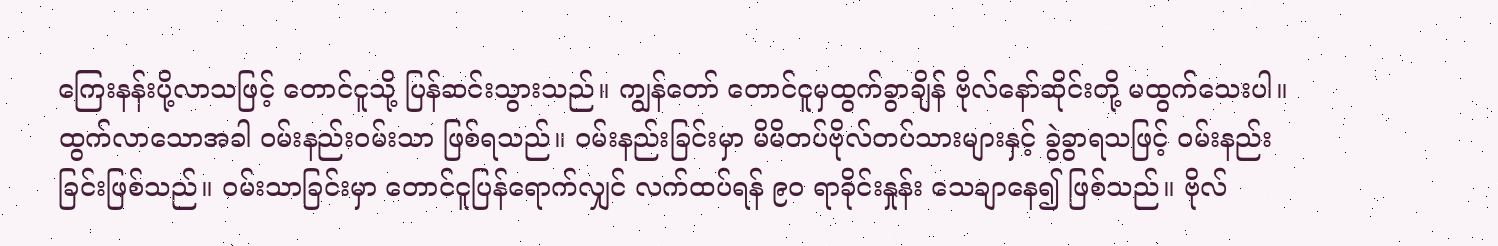ကြေးနန်းပို့လာသဖြင့် တောင်ငူသို့ ပြန်ဆင်းသွားသည်။ ကျွန်တော် တောင်ငူမှထွက်ခွာချိန် ဗိုလ်နော်ဆိုင်းတို့ မထွက်သေးပါ။ ထွက်လာသောအခါ ဝမ်းနည်းဝမ်းသာ ဖြစ်ရသည်။ ဝမ်းနည်းခြင်းမှာ မိမိတပ်ဗိုလ်တပ်သားများနှင့် ခွဲခွာရသဖြင့် ဝမ်းနည်းခြင်းဖြစ်သည်။ ဝမ်းသာခြင်းမှာ တောင်ငူပြန်ရောက်လျှင် လက်ထပ်ရန် ၉၀ ရာခိုင်းနှုန်း သေချာနေ၍ ဖြစ်သည်။ ဗိုလ်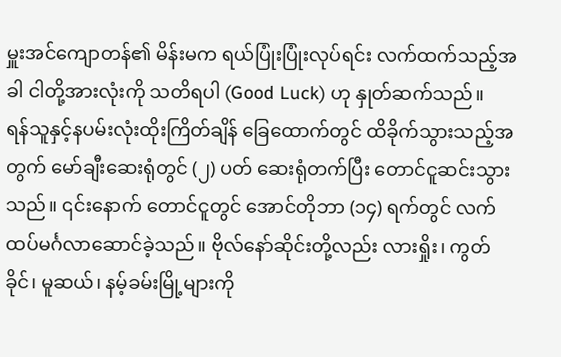မှူးအင်ကျောတန်၏ မိန်းမက ရယ်ပြုံးပြုံးလုပ်ရင်း လက်ထက်သည့်အခါ ငါတို့အားလုံးကို သတိရပါ (Good Luck) ဟု နှုတ်ဆက်သည်။
ရန်သူနှင့်နပမ်းလုံးထိုးကြိတ်ချိန် ခြေထောက်တွင် ထိခိုက်သွားသည့်အတွက် မော်ချီးဆေးရုံတွင် (၂) ပတ် ဆေးရုံတက်ပြီး တောင်ငူဆင်းသွားသည်။ ၎င်းနောက် တောင်ငူတွင် အောင်တိုဘာ (၁၄) ရက်တွင် လက်ထပ်မင်္ဂလာဆောင်ခဲ့သည်။ ဗိုလ်နော်ဆိုင်းတို့လည်း လားရှိုး၊ ကွတ်ခိုင်၊ မူဆယ်၊ နမ့်ခမ်းမြို့များကို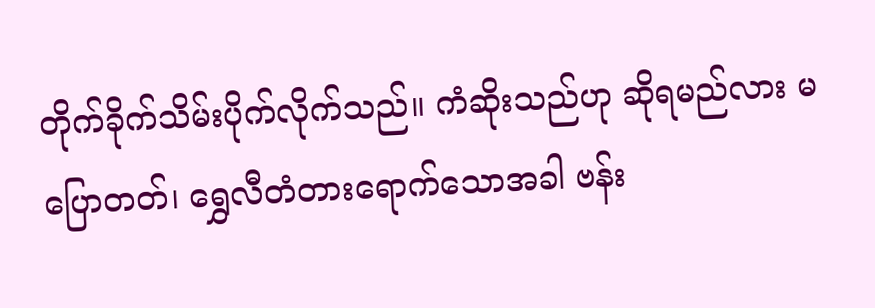တိုက်ခိုက်သိမ်းပိုက်လိုက်သည်။ ကံဆိုးသည်ဟု ဆိုရမည်လား မပြောတတ်၊ ရွှေလီတံတားရောက်သောအခါ ဗန်း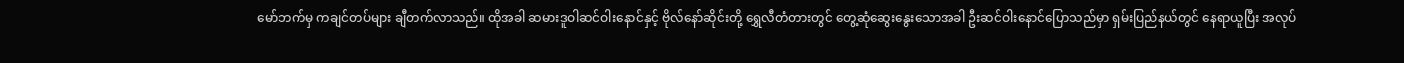မော်ဘက်မှ ကချင်တပ်များ ချီတက်လာသည်။ ထိုအခါ ဆမားဒူဝါဆင်ဝါးနောင်နှင့် ဗိုလ်နော်ဆိုင်းတို့ ရွှေလီတံတားတွင် တွေ့ဆုံဆွေးနွေးသောအခါ ဦးဆင်ဝါးနောင်ပြောသည်မှာ ရှမ်းပြည်နယ်တွင် နေရာယူပြီး အလုပ်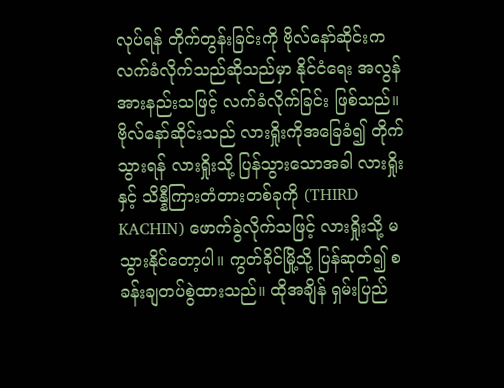လုပ်ရန် တိုက်တွန်းခြင်းကို ဗိုလ်နော်ဆိုင်းက လက်ခံလိုက်သည်ဆိုသည်မှာ နိုင်ငံရေး အလွန်အားနည်းသဖြင့် လက်ခံလိုက်ခြင်း ဖြစ်သည်။ ဗိုလ်နော်ဆိုင်းသည် လားရှိုးကိုအခြေခံ၍ တိုက်သွားရန် လားရှိုးသို့ ပြန်သွားသောအခါ လားရှိုးနှင့် သိန္နီကြားတံတားတစ်ခုကို (THIRD KACHIN) ဖောက်ခွဲလိုက်သဖြင့် လားရှိုးသို့ မသွားနိုင်တော့ပါ။ ကွတ်ခိုင်မြို့သို့ ပြန်ဆုတ်၍ စခန်းချတပ်စွဲထားသည်။ ထိုအချိန် ရှမ်းပြည်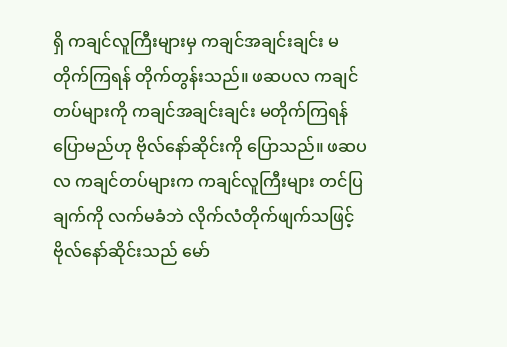ရှိ ကချင်လူကြီးများမှ ကချင်အချင်းချင်း မတိုက်ကြရန် တိုက်တွန်းသည်။ ဖဆပလ ကချင်တပ်များကို ကချင်အချင်းချင်း မတိုက်ကြရန် ပြောမည်ဟု ဗိုလ်နော်ဆိုင်းကို ပြောသည်။ ဖဆပလ ကချင်တပ်များက ကချင်လူကြီးများ တင်ပြချက်ကို လက်မခံဘဲ လိုက်လံတိုက်ဖျက်သဖြင့် ဗိုလ်နော်ဆိုင်းသည် မော်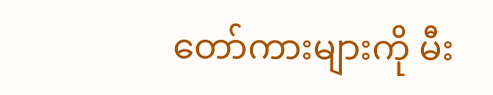တော်ကားများကို မီး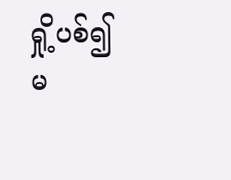ရှို့ပစ်၍ မ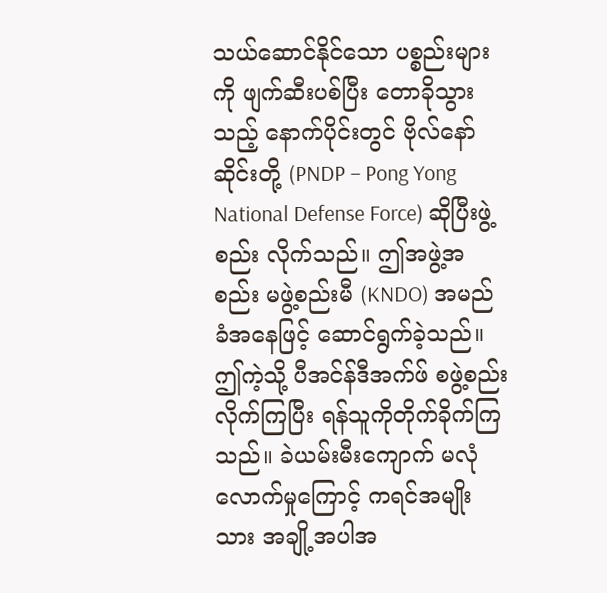သယ်ဆောင်နိုင်သော ပစ္စည်းများကို ဖျက်ဆီးပစ်ပြီး တောခိုသွားသည့် နောက်ပိုင်းတွင် ဗိုလ်နော်ဆိုင်းတို့ (PNDP – Pong Yong National Defense Force) ဆိုပြီးဖွဲ့စည်း လိုက်သည်။ ဤအဖွဲ့အစည်း မဖွဲ့စည်းမီ (KNDO) အမည်ခံအနေဖြင့် ဆောင်ရွက်ခဲ့သည်။ ဤကဲ့သို့ ပီအင်န်ဒီအက်ဖ် စဖွဲ့စည်းလိုက်ကြပြီး ရန်သူကိုတိုက်ခိုက်ကြသည်။ ခဲယမ်းမီးကျောက် မလုံလောက်မှုကြောင့် ကရင်အမျိုးသား အချို့အပါအ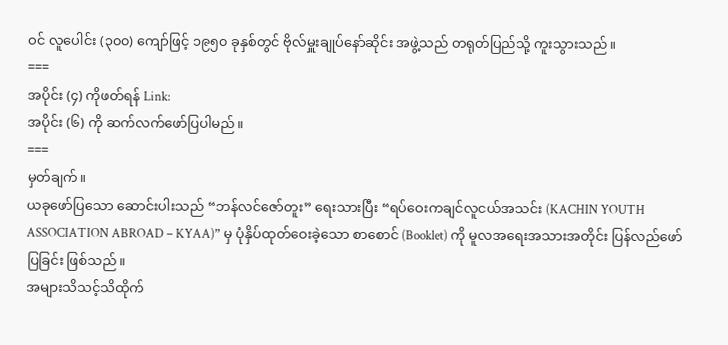ဝင် လူပေါင်း (၃၀၀) ကျော်ဖြင့် ၁၉၅၀ ခုနှစ်တွင် ဗိုလ်မှူးချုပ်နော်ဆိုင်း အဖွဲ့သည် တရုတ်ပြည်သို့ ကူးသွားသည်။
===
အပိုင်း (၄) ကိုဖတ်ရန် Link:
အပိုင်း (၆) ကို ဆက်လက်ဖော်ပြပါမည်။
===
မှတ်ချက်။
ယခုဖော်ပြသော ဆောင်းပါးသည် “ဘန်လင်ဇော်တူး” ရေးသားပြီး “ရပ်ဝေးကချင်လူငယ်အသင်း (KACHIN YOUTH ASSOCIATION ABROAD – KYAA)” မှ ပုံနှိပ်ထုတ်ဝေးခဲ့သော စာစောင် (Booklet) ကို မူလအရေးအသားအတိုင်း ပြန်လည်ဖော်ပြခြင်း ဖြစ်သည်။
အများသိသင့်သိထိုက်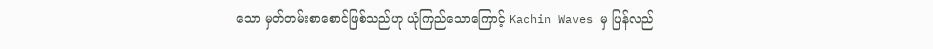သော မှတ်တမ်းစာစောင်ဖြစ်သည်ဟု ယုံကြည်သောကြောင့် Kachin Waves မှ ပြန်လည်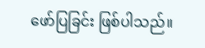ဖော်ပြခြင်း ဖြစ်ပါသည်။